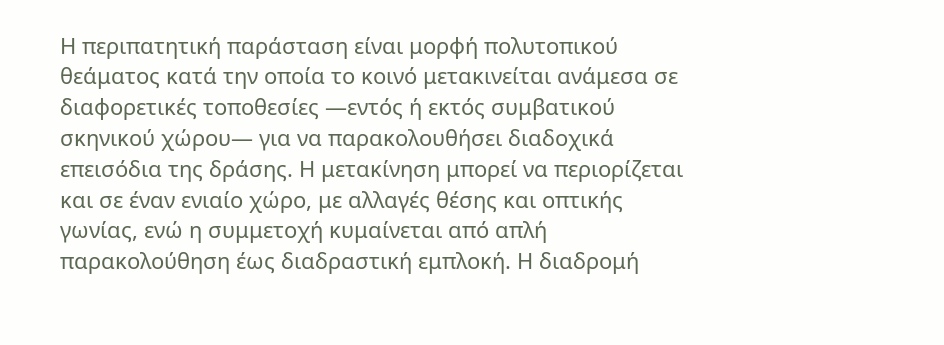Η περιπατητική παράσταση είναι μορφή πολυτοπικού θεάματος κατά την οποία το κοινό μετακινείται ανάμεσα σε διαφορετικές τοποθεσίες —εντός ή εκτός συμβατικού σκηνικού χώρου— για να παρακολουθήσει διαδοχικά επεισόδια της δράσης. Η μετακίνηση μπορεί να περιορίζεται και σε έναν ενιαίο χώρο, με αλλαγές θέσης και οπτικής γωνίας, ενώ η συμμετοχή κυμαίνεται από απλή παρακολούθηση έως διαδραστική εμπλοκή. Η διαδρομή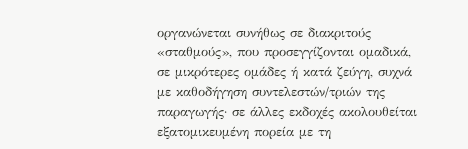οργανώνεται συνήθως σε διακριτούς «σταθμούς», που προσεγγίζονται ομαδικά, σε μικρότερες ομάδες ή κατά ζεύγη, συχνά με καθοδήγηση συντελεστών/τριών της παραγωγής· σε άλλες εκδοχές ακολουθείται εξατομικευμένη πορεία με τη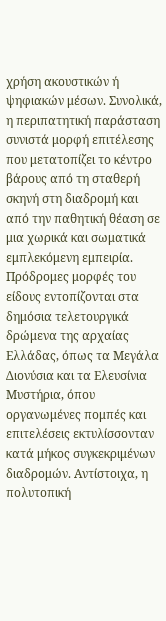χρήση ακουστικών ή ψηφιακών μέσων. Συνολικά, η περιπατητική παράσταση συνιστά μορφή επιτέλεσης που μετατοπίζει το κέντρο βάρους από τη σταθερή σκηνή στη διαδρομή και από την παθητική θέαση σε μια χωρικά και σωματικά εμπλεκόμενη εμπειρία.
Πρόδρομες μορφές του είδους εντοπίζονται στα δημόσια τελετουργικά δρώμενα της αρχαίας Ελλάδας, όπως τα Μεγάλα Διονύσια και τα Ελευσίνια Μυστήρια, όπου οργανωμένες πομπές και επιτελέσεις εκτυλίσσονταν κατά μήκος συγκεκριμένων διαδρομών. Αντίστοιχα, η πολυτοπική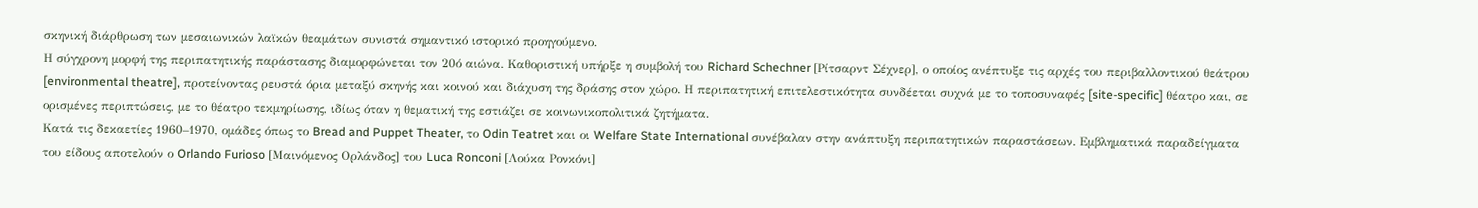σκηνική διάρθρωση των μεσαιωνικών λαϊκών θεαμάτων συνιστά σημαντικό ιστορικό προηγούμενο.
Η σύγχρονη μορφή της περιπατητικής παράστασης διαμορφώνεται τον 20ό αιώνα. Καθοριστική υπήρξε η συμβολή του Richard Schechner [Ρίτσαρντ Σέχνερ], ο οποίος ανέπτυξε τις αρχές του περιβαλλοντικού θεάτρου [environmental theatre], προτείνοντας ρευστά όρια μεταξύ σκηνής και κοινού και διάχυση της δράσης στον χώρο. Η περιπατητική επιτελεστικότητα συνδέεται συχνά με το τοποσυναφές [site-specific] θέατρο και, σε ορισμένες περιπτώσεις, με το θέατρο τεκμηρίωσης, ιδίως όταν η θεματική της εστιάζει σε κοινωνικοπολιτικά ζητήματα.
Κατά τις δεκαετίες 1960–1970, ομάδες όπως το Bread and Puppet Theater, το Odin Teatret και οι Welfare State International συνέβαλαν στην ανάπτυξη περιπατητικών παραστάσεων. Εμβληματικά παραδείγματα του είδους αποτελούν ο Orlando Furioso [Μαινόμενος Ορλάνδος] του Luca Ronconi [Λούκα Ρονκόνι]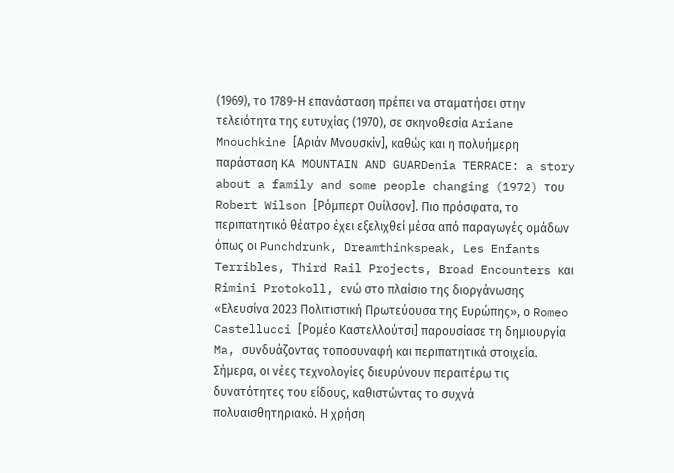(1969), το 1789-Η επανάσταση πρέπει να σταματήσει στην τελειότητα της ευτυχίας (1970), σε σκηνοθεσία Ariane Mnouchkine [Αριάν Μνουσκίν], καθώς και η πολυήμερη παράσταση KA MOUNTAIN AND GUARDenia TERRACE: a story about a family and some people changing (1972) του Robert Wilson [Ρόμπερτ Ουίλσον]. Πιο πρόσφατα, το περιπατητικό θέατρο έχει εξελιχθεί μέσα από παραγωγές ομάδων όπως οι Punchdrunk, Dreamthinkspeak, Les Enfants Terribles, Third Rail Projects, Broad Encounters και Rimini Protokoll, ενώ στο πλαίσιο της διοργάνωσης «Ελευσίνα 2023 Πολιτιστική Πρωτεύουσα της Ευρώπης», ο Romeo Castellucci [Ρομέο Καστελλούτσι] παρουσίασε τη δημιουργία Ma, συνδυάζοντας τοποσυναφή και περιπατητικά στοιχεία.
Σήμερα, οι νέες τεχνολογίες διευρύνουν περαιτέρω τις δυνατότητες του είδους, καθιστώντας το συχνά πολυαισθητηριακό. Η χρήση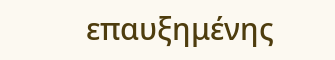επαυξημένης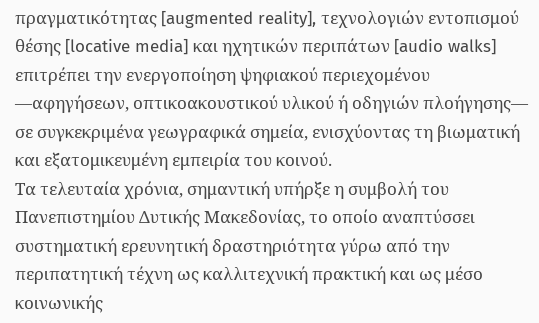πραγματικότητας [augmented reality], τεχνολογιών εντοπισμού θέσης [locative media] και ηχητικών περιπάτων [audio walks] επιτρέπει την ενεργοποίηση ψηφιακού περιεχομένου —αφηγήσεων, οπτικοακουστικού υλικού ή οδηγιών πλοήγησης— σε συγκεκριμένα γεωγραφικά σημεία, ενισχύοντας τη βιωματική και εξατομικευμένη εμπειρία του κοινού.
Τα τελευταία χρόνια, σημαντική υπήρξε η συμβολή του Πανεπιστημίου Δυτικής Μακεδονίας, το οποίο αναπτύσσει συστηματική ερευνητική δραστηριότητα γύρω από την περιπατητική τέχνη ως καλλιτεχνική πρακτική και ως μέσο κοινωνικής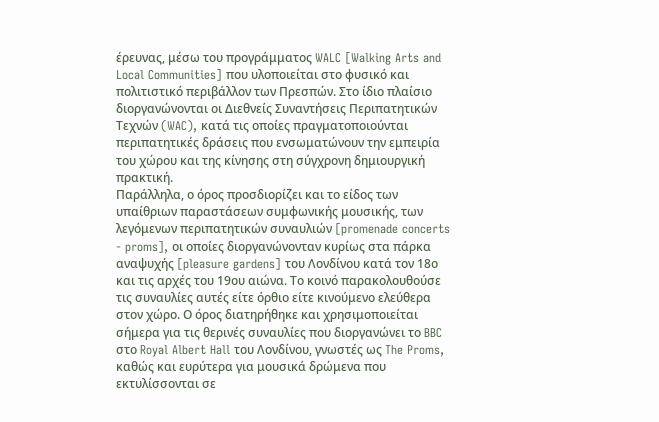έρευνας, μέσω του προγράμματος WALC [Walking Arts and Local Communities] που υλοποιείται στο φυσικό και πολιτιστικό περιβάλλον των Πρεσπών. Στο ίδιο πλαίσιο διοργανώνονται οι Διεθνείς Συναντήσεις Περιπατητικών Τεχνών (WAC), κατά τις οποίες πραγματοποιούνται περιπατητικές δράσεις που ενσωματώνουν την εμπειρία του χώρου και της κίνησης στη σύγχρονη δημιουργική πρακτική.
Παράλληλα, ο όρος προσδιορίζει και το είδος των υπαίθριων παραστάσεων συμφωνικής μουσικής, των λεγόμενων περιπατητικών συναυλιών [promenade concerts - proms], οι οποίες διοργανώνονταν κυρίως στα πάρκα αναψυχής [pleasure gardens] του Λονδίνου κατά τον 18ο και τις αρχές του 19ου αιώνα. Το κοινό παρακολουθούσε τις συναυλίες αυτές είτε όρθιο είτε κινούμενο ελεύθερα στον χώρο. Ο όρος διατηρήθηκε και χρησιμοποιείται σήμερα για τις θερινές συναυλίες που διοργανώνει το BBC στο Royal Albert Hall του Λονδίνου, γνωστές ως The Proms, καθώς και ευρύτερα για μουσικά δρώμενα που εκτυλίσσονται σε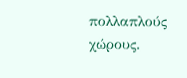πολλαπλούς χώρους.